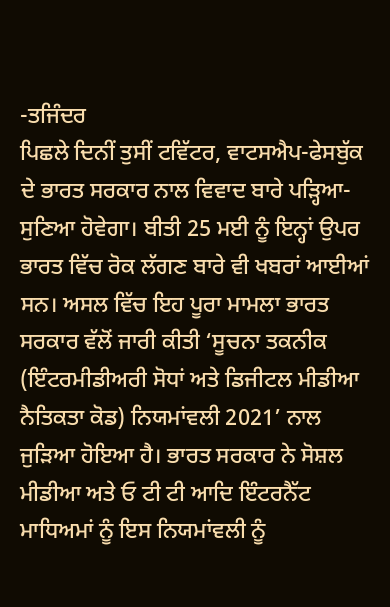-ਤਜਿੰਦਰ
ਪਿਛਲੇ ਦਿਨੀਂ ਤੁਸੀਂ ਟਵਿੱਟਰ, ਵਾਟਸਐਪ-ਫੇਸਬੁੱਕ ਦੇ ਭਾਰਤ ਸਰਕਾਰ ਨਾਲ ਵਿਵਾਦ ਬਾਰੇ ਪੜ੍ਹਿਆ-ਸੁਣਿਆ ਹੋਵੇਗਾ। ਬੀਤੀ 25 ਮਈ ਨੂੰ ਇਨ੍ਹਾਂ ਉਪਰ ਭਾਰਤ ਵਿੱਚ ਰੋਕ ਲੱਗਣ ਬਾਰੇ ਵੀ ਖਬਰਾਂ ਆਈਆਂ ਸਨ। ਅਸਲ ਵਿੱਚ ਇਹ ਪੂਰਾ ਮਾਮਲਾ ਭਾਰਤ ਸਰਕਾਰ ਵੱਲੋਂ ਜਾਰੀ ਕੀਤੀ ‘ਸੂਚਨਾ ਤਕਨੀਕ (ਇੰਟਰਮੀਡੀਅਰੀ ਸੋਧਾਂ ਅਤੇ ਡਿਜੀਟਲ ਮੀਡੀਆ ਨੈਤਿਕਤਾ ਕੋਡ) ਨਿਯਮਾਂਵਲੀ 2021’ ਨਾਲ ਜੁੜਿਆ ਹੋਇਆ ਹੈ। ਭਾਰਤ ਸਰਕਾਰ ਨੇ ਸੋਸ਼ਲ ਮੀਡੀਆ ਅਤੇ ਓ ਟੀ ਟੀ ਆਦਿ ਇੰਟਰਨੈੱਟ ਮਾਧਿਅਮਾਂ ਨੂੰ ਇਸ ਨਿਯਮਾਂਵਲੀ ਨੂੰ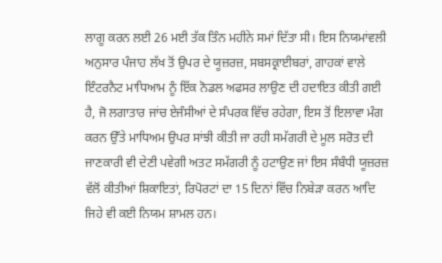ਲਾਗੂ ਕਰਨ ਲਈ 26 ਮਈ ਤੱਕ ਤਿੰਨ ਮਹੀਨੇ ਸਮਾਂ ਦਿੱਤਾ ਸੀ। ਇਸ ਨਿਯਮਾਂਵਲੀ ਅਨੁਸਾਰ ਪੰਜਾਹ ਲੱਖ ਤੋਂ ਉਪਰ ਦੇ ਯੂਜ਼ਰਜ਼, ਸਬਸਕ੍ਰਾਈਬਰਾਂ, ਗਾਹਕਾਂ ਵਾਲੇ ਇੰਟਰਨੈਟ ਮਾਧਿਆਮ ਨੂੰ ਇੱਕ ਨੋਡਲ ਅਫਸਰ ਲਾਉਣ ਦੀ ਹਦਾਇਤ ਕੀਤੀ ਗਈ ਹੈ, ਜੋ ਲਗਾਤਾਰ ਜਾਂਚ ਏਜੰਸੀਆਂ ਦੇ ਸੰਪਰਕ ਵਿੱਚ ਰਹੇਗਾ, ਇਸ ਤੋਂ ਇਲਾਵਾ ਮੰਗ ਕਰਨ ਉੱਤੇ ਮਾਧਿਅਮ ਉਪਰ ਸਾਂਝੀ ਕੀਤੀ ਜਾ ਰਹੀ ਸਮੱਗਰੀ ਦੇ ਮੂਲ ਸਰੋਤ ਦੀ ਜਾਣਕਾਰੀ ਵੀ ਦੇਣੀ ਪਵੇਗੀ ਅਤਟ ਸਮੱਗਰੀ ਨੂੰ ਹਟਾਉਣ ਜਾਂ ਇਸ ਸੰਬੰਧੀ ਯੂਜ਼ਰਜ਼ ਵੱਲੋਂ ਕੀਤੀਆਂ ਸ਼ਿਕਾਇਤਾਂ, ਰਿਪੋਰਟਾਂ ਦਾ 15 ਦਿਨਾਂ ਵਿੱਚ ਨਿਬੇੜਾ ਕਰਨ ਆਦਿ ਜਿਹੇ ਵੀ ਕਈ ਨਿਯਮ ਸ਼ਾਮਲ ਹਨ।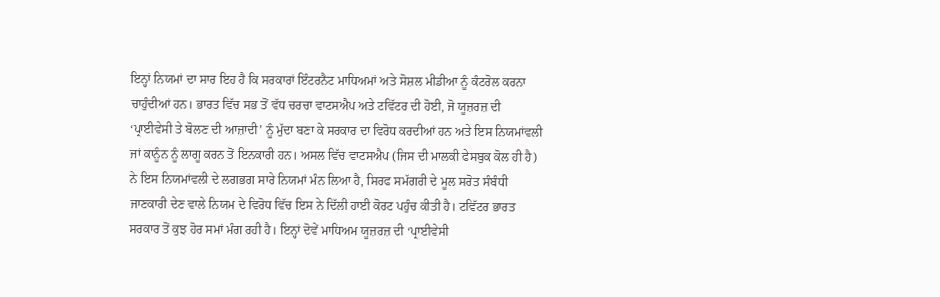ਇਨ੍ਹਾਂ ਨਿਯਮਾਂ ਦਾ ਸਾਰ ਇਹ ਹੈ ਕਿ ਸਰਕਾਰਾਂ ਇੰਟਰਨੈਟ ਮਾਧਿਅਮਾਂ ਅਤੇ ਸੋਸ਼ਲ ਮੀਡੀਆ ਨੂੰ ਕੰਟਰੋਲ ਕਰਨਾ ਚਾਹੁੰਦੀਆਂ ਹਨ। ਭਾਰਤ ਵਿੱਚ ਸਭ ਤੋਂ ਵੱਧ ਚਰਚਾ ਵਾਟਸਐਪ ਅਤੇ ਟਵਿੱਟਰ ਦੀ ਹੋਈ, ਜੋ ਯੂਜ਼ਰਜ਼ ਦੀ ‘ਪ੍ਰਾਈਵੇਸੀ ਤੇ ਬੋਲਣ ਦੀ ਆਜ਼ਾਦੀ’ ਨੂੰ ਮੁੱਦਾ ਬਣਾ ਕੇ ਸਰਕਾਰ ਦਾ ਵਿਰੋਧ ਕਰਦੀਆਂ ਹਨ ਅਤੇ ਇਸ ਨਿਯਮਾਂਵਲੀ ਜਾਂ ਕਾਨੂੰਨ ਨੂੰ ਲਾਗੂ ਕਰਨ ਤੋਂ ਇਨਕਾਰੀ ਹਨ। ਅਸਲ ਵਿੱਚ ਵਾਟਸਐਪ (ਜਿਸ ਦੀ ਮਾਲਕੀ ਫੇਸਬੁਕ ਕੋਲ ਹੀ ਹੈ) ਨੇ ਇਸ ਨਿਯਮਾਂਵਲੀ ਦੇ ਲਗਭਗ ਸਾਰੇ ਨਿਯਮਾਂ ਮੰਨ ਲਿਆ ਹੈ, ਸਿਰਫ ਸਮੱਗਰੀ ਦੇ ਮੂਲ ਸਰੋਤ ਸੰਬੰਧੀ ਜਾਣਕਾਰੀ ਦੇਣ ਵਾਲੇ ਨਿਯਮ ਦੇ ਵਿਰੋਧ ਵਿੱਚ ਇਸ ਨੇ ਦਿੱਲੀ ਹਾਈ ਕੋਰਟ ਪਹੁੰਚ ਕੀਤੀ ਹੈ। ਟਵਿੱਟਰ ਭਾਰਤ ਸਰਕਾਰ ਤੋਂ ਕੁਝ ਹੋਰ ਸਮਾਂ ਮੰਗ ਰਹੀ ਹੈ। ਇਨ੍ਹਾਂ ਦੋਵੇਂ ਮਾਧਿਅਮ ਯੂਜ਼ਰਜ਼ ਦੀ ‘ਪ੍ਰਾਈਵੇਸੀ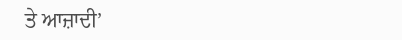ਤੇ ਆਜ਼ਾਦੀ’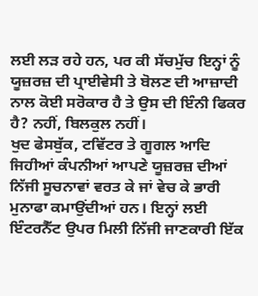ਲਈ ਲੜ ਰਹੇ ਹਨ, ਪਰ ਕੀ ਸੱਚਮੁੱਚ ਇਨ੍ਹਾਂ ਨੂੰ ਯੂਜ਼ਰਜ਼ ਦੀ ਪ੍ਰਾਈਵੇਸੀ ਤੇ ਬੋਲਣ ਦੀ ਆਜ਼ਾਦੀ ਨਾਲ ਕੋਈ ਸਰੋਕਾਰ ਹੈ ਤੇ ਉਸ ਦੀ ਇੰਨੀ ਫਿਕਰ ਹੈ? ਨਹੀਂ, ਬਿਲਕੁਲ ਨਹੀਂ।
ਖੁਦ ਫੇਸਬੁੱਕ, ਟਵਿੱਟਰ ਤੇ ਗੂਗਲ ਆਦਿ ਜਿਹੀਆਂ ਕੰਪਨੀਆਂ ਆਪਣੇ ਯੂਜ਼ਰਜ਼ ਦੀਆਂ ਨਿੱਜੀ ਸੂਚਨਾਵਾਂ ਵਰਤ ਕੇ ਜਾਂ ਵੇਚ ਕੇ ਭਾਰੀ ਮੁਨਾਫਾ ਕਮਾਉਂਦੀਆਂ ਹਨ। ਇਨ੍ਹਾਂ ਲਈ ਇੰਟਰਨੈੱਟ ਉਪਰ ਮਿਲੀ ਨਿੱਜੀ ਜਾਣਕਾਰੀ ਇੱਕ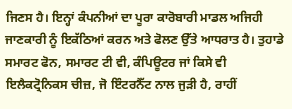ਜਿਣਸ ਹੈ। ਇਨ੍ਹਾਂ ਕੰਪਨੀਆਂ ਦਾ ਪੂਰਾ ਕਾਰੋਬਾਰੀ ਮਾਡਲ ਅਜਿਹੀ ਜਾਣਕਾਰੀ ਨੂੰ ਇਕੱਠਿਆਂ ਕਰਨ ਅਤੇ ਫੋਲਣ ਉੱਤੇ ਆਧਰਾਤ ਹੈ। ਤੁਹਾਡੇ ਸਮਾਰਟ ਫੋਨ, ਸਮਾਰਟ ਟੀ ਵੀ, ਕੰਪਿਊਟਰ ਜਾਂ ਕਿਸੇ ਵੀ ਇਲੈਕਟ੍ਰੋਨਿਕਸ ਚੀਜ਼, ਜੋ ਇੰਟਰਨੈੱਟ ਨਾਲ ਜੁੜੀ ਹੈ, ਰਾਹੀਂ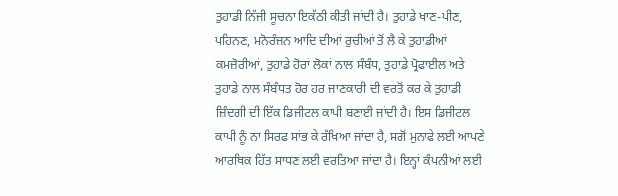ਤੁਹਾਡੀ ਨਿੱਜੀ ਸੂਚਨਾ ਇਕੱਠੀ ਕੀਤੀ ਜਾਂਦੀ ਹੈ। ਤੁਹਾਡੇ ਖਾਣ-ਪੀਣ, ਪਹਿਨਣ, ਮਨੋਰੰਜਨ ਆਦਿ ਦੀਆਂ ਰੁਚੀਆਂ ਤੋਂ ਲੈ ਕੇ ਤੁਹਾਡੀਆਂ ਕਮਜ਼ੋਰੀਆਂ, ਤੁਹਾਡੇ ਹੋਰਾਂ ਲੋਕਾਂ ਨਾਲ ਸੰਬੰਧ, ਤੁਹਾਡੇ ਪ੍ਰੋਫਾਈਲ ਅਤੇ ਤੁਹਾਡੇ ਨਾਲ ਸੰਬੰਧਤ ਹੋਰ ਹਰ ਜਾਣਕਾਰੀ ਦੀ ਵਰਤੋਂ ਕਰ ਕੇ ਤੁਹਾਡੀ ਜ਼ਿੰਦਗੀ ਦੀ ਇੱਕ ਡਿਜੀਟਲ ਕਾਪੀ ਬਣਾਈ ਜਾਂਦੀ ਹੈ। ਇਸ ਡਿਜੀਟਲ ਕਾਪੀ ਨੂੰ ਨਾ ਸਿਰਫ ਸਾਂਭ ਕੇ ਰੱਖਿਆ ਜਾਂਦਾ ਹੈ, ਸਗੋਂ ਮੁਨਾਫੇ ਲਈ ਆਪਣੇ ਆਰਥਿਕ ਹਿੱਤ ਸਾਧਣ ਲਈ ਵਰਤਿਆ ਜਾਂਦਾ ਹੈ। ਇਨ੍ਹਾਂ ਕੰਪਨੀਆਂ ਲਈ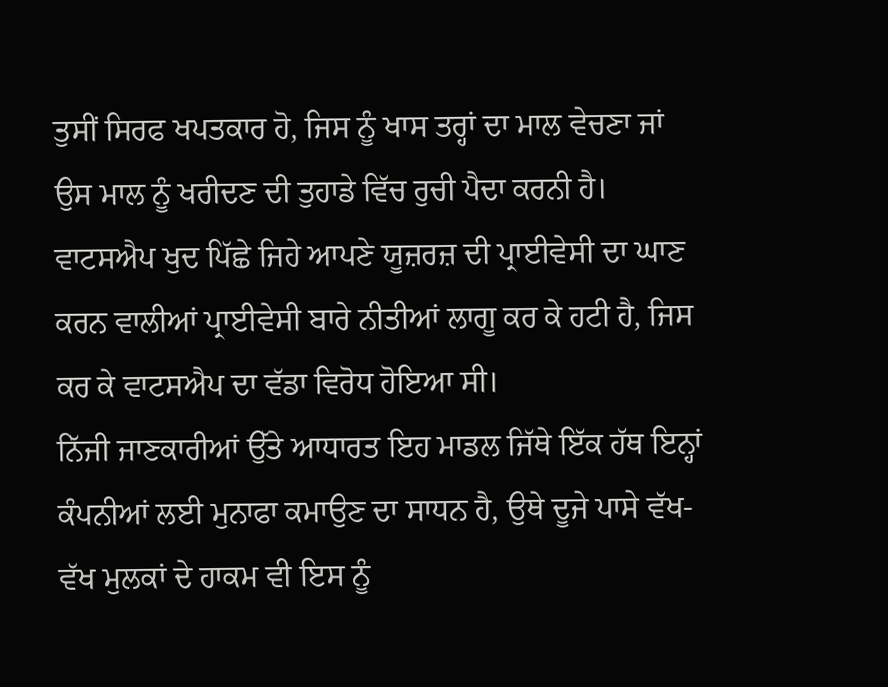ਤੁਸੀਂ ਸਿਰਫ ਖਪਤਕਾਰ ਹੋ, ਜਿਸ ਨੂੰ ਖਾਸ ਤਰ੍ਹਾਂ ਦਾ ਮਾਲ ਵੇਚਣਾ ਜਾਂ ਉਸ ਮਾਲ ਨੂੰ ਖਰੀਦਣ ਦੀ ਤੁਹਾਡੇ ਵਿੱਚ ਰੁਚੀ ਪੈਦਾ ਕਰਨੀ ਹੈ। ਵਾਟਸਐਪ ਖੁਦ ਪਿੱਛੇ ਜਿਹੇ ਆਪਣੇ ਯੂਜ਼ਰਜ਼ ਦੀ ਪ੍ਰਾਈਵੇਸੀ ਦਾ ਘਾਣ ਕਰਨ ਵਾਲੀਆਂ ਪ੍ਰਾਈਵੇਸੀ ਬਾਰੇ ਨੀਤੀਆਂ ਲਾਗੂ ਕਰ ਕੇ ਹਟੀ ਹੈ, ਜਿਸ ਕਰ ਕੇ ਵਾਟਸਐਪ ਦਾ ਵੱਡਾ ਵਿਰੋਧ ਹੋਇਆ ਸੀ।
ਨਿੱਜੀ ਜਾਣਕਾਰੀਆਂ ਉੱਤੇ ਆਧਾਰਤ ਇਹ ਮਾਡਲ ਜਿੱਥੇ ਇੱਕ ਹੱਥ ਇਨ੍ਹਾਂ ਕੰਪਨੀਆਂ ਲਈ ਮੁਨਾਫਾ ਕਮਾਉਣ ਦਾ ਸਾਧਨ ਹੈ, ਉਥੇ ਦੂਜੇ ਪਾਸੇ ਵੱਖ-ਵੱਖ ਮੁਲਕਾਂ ਦੇ ਹਾਕਮ ਵੀ ਇਸ ਨੂੰ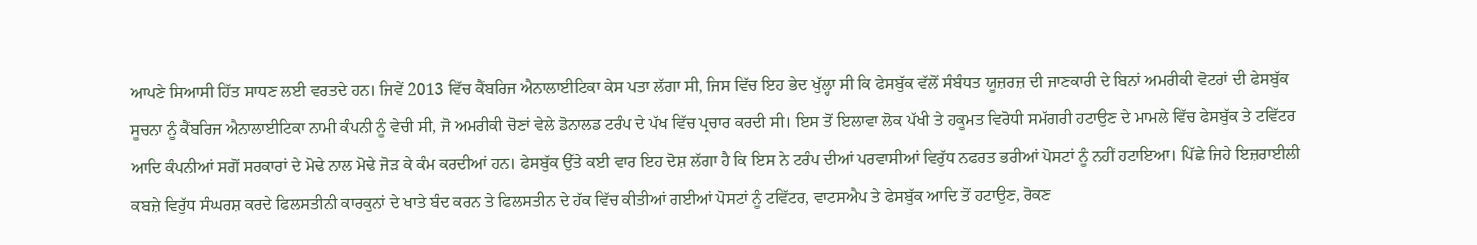ਆਪਣੇ ਸਿਆਸੀ ਹਿੱਤ ਸਾਧਣ ਲਈ ਵਰਤਦੇ ਹਨ। ਜਿਵੇਂ 2013 ਵਿੱਚ ਕੈਂਬਰਿਜ ਐਨਾਲਾਈਟਿਕਾ ਕੇਸ ਪਤਾ ਲੱਗਾ ਸੀ, ਜਿਸ ਵਿੱਚ ਇਹ ਭੇਦ ਖੁੱਲ੍ਹਾ ਸੀ ਕਿ ਫੇਸਬੁੱਕ ਵੱਲੋਂ ਸੰਬੰਧਤ ਯੂਜ਼ਰਜ਼ ਦੀ ਜਾਣਕਾਰੀ ਦੇ ਬਿਨਾਂ ਅਮਰੀਕੀ ਵੋਟਰਾਂ ਦੀ ਫੇਸਬੁੱਕ ਸੂਚਨਾ ਨੂੰ ਕੈਂਬਰਿਜ ਐਨਾਲਾਈਟਿਕਾ ਨਾਮੀ ਕੰਪਨੀ ਨੂੰ ਵੇਚੀ ਸੀ, ਜੋ ਅਮਰੀਕੀ ਚੋਣਾਂ ਵੇਲੇ ਡੋਨਾਲਡ ਟਰੰਪ ਦੇ ਪੱਖ ਵਿੱਚ ਪ੍ਰਚਾਰ ਕਰਦੀ ਸੀ। ਇਸ ਤੋਂ ਇਲਾਵਾ ਲੋਕ ਪੱਖੀ ਤੇ ਹਕੂਮਤ ਵਿਰੋਧੀ ਸਮੱਗਰੀ ਹਟਾਉਣ ਦੇ ਮਾਮਲੇ ਵਿੱਚ ਫੇਸਬੁੱਕ ਤੇ ਟਵਿੱਟਰ ਆਦਿ ਕੰਪਨੀਆਂ ਸਗੋਂ ਸਰਕਾਰਾਂ ਦੇ ਮੋਢੇ ਨਾਲ ਮੋਢੇ ਜੋੜ ਕੇ ਕੰਮ ਕਰਦੀਆਂ ਹਨ। ਫੇਸਬੁੱਕ ਉੱਤੇ ਕਈ ਵਾਰ ਇਹ ਦੋਸ਼ ਲੱਗਾ ਹੈ ਕਿ ਇਸ ਨੇ ਟਰੰਪ ਦੀਆਂ ਪਰਵਾਸੀਆਂ ਵਿਰੁੱਧ ਨਫਰਤ ਭਰੀਆਂ ਪੋਸਟਾਂ ਨੂੰ ਨਹੀਂ ਹਟਾਇਆ। ਪਿੱਛੇ ਜਿਹੇ ਇਜ਼ਰਾਈਲੀ ਕਬਜ਼ੇ ਵਿਰੁੱਧ ਸੰਘਰਸ਼ ਕਰਦੇ ਫਿਲਸਤੀਨੀ ਕਾਰਕੁਨਾਂ ਦੇ ਖਾਤੇ ਬੰਦ ਕਰਨ ਤੇ ਫਿਲਸਤੀਨ ਦੇ ਹੱਕ ਵਿੱਚ ਕੀਤੀਆਂ ਗਈਆਂ ਪੋਸਟਾਂ ਨੂੰ ਟਵਿੱਟਰ, ਵਾਟਸਐਪ ਤੇ ਫੇਸਬੁੱਕ ਆਦਿ ਤੋਂ ਹਟਾਉਣ, ਰੋਕਣ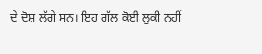ਦੇ ਦੋਸ਼ ਲੱਗੇ ਸਨ। ਇਹ ਗੱਲ ਕੋਈ ਲੁਕੀ ਨਹੀਂ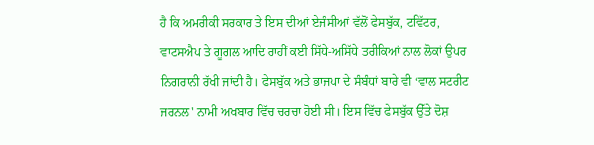ਹੈ ਕਿ ਅਮਰੀਕੀ ਸਰਕਾਰ ਤੇ ਇਸ ਦੀਆਂ ਏਜੰਸੀਆਂ ਵੱਲੋਂ ਫੇਸਬੁੱਕ, ਟਵਿੱਟਰ, ਵਾਟਸਐਪ ਤੇ ਗੂਗਲ ਆਦਿ ਰਾਹੀਂ ਕਈ ਸਿੱਧੇ-ਅਸਿੱਧੇ ਤਰੀਕਿਆਂ ਨਾਲ ਲੋਕਾਂ ਉਪਰ ਨਿਗਰਾਨੀ ਰੱਖੀ ਜਾਂਦੀ ਹੈ। ਫੇਸਬੁੱਕ ਅਤੇ ਭਾਜਪਾ ਦੇ ਸੰਬੰਧਾਂ ਬਾਰੇ ਵੀ ‘ਵਾਲ ਸਟਰੀਟ ਜਰਨਲ' ਨਾਮੀ ਅਖਬਾਰ ਵਿੱਚ ਚਰਚਾ ਹੋਈ ਸੀ। ਇਸ ਵਿੱਚ ਫੇਸਬੁੱਕ ਉੱਤੇ ਦੋਸ਼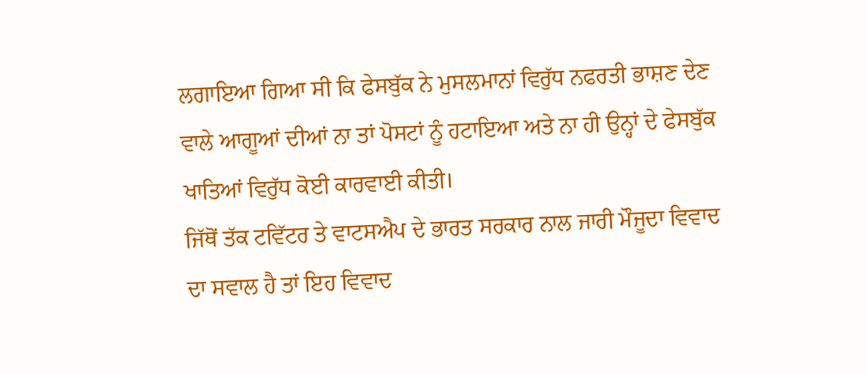ਲਗਾਇਆ ਗਿਆ ਸੀ ਕਿ ਫੇਸਬੁੱਕ ਨੇ ਮੁਸਲਮਾਨਾਂ ਵਿਰੁੱਧ ਨਫਰਤੀ ਭਾਸ਼ਣ ਦੇਣ ਵਾਲੇ ਆਗੂਆਂ ਦੀਆਂ ਨਾ ਤਾਂ ਪੋਸਟਾਂ ਨੂੰ ਹਟਾਇਆ ਅਤੇ ਨਾ ਹੀ ਉਨ੍ਹਾਂ ਦੇ ਫੇਸਬੁੱਕ ਖਾਤਿਆਂ ਵਿਰੁੱਧ ਕੋਈ ਕਾਰਵਾਈ ਕੀਤੀ।
ਜਿੱਥੋਂ ਤੱਕ ਟਵਿੱਟਰ ਤੇ ਵਾਟਸਐਪ ਦੇ ਭਾਰਤ ਸਰਕਾਰ ਨਾਲ ਜਾਰੀ ਮੌਜੂਦਾ ਵਿਵਾਦ ਦਾ ਸਵਾਲ ਹੈ ਤਾਂ ਇਹ ਵਿਵਾਦ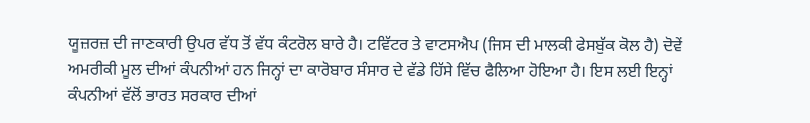ਯੂਜ਼ਰਜ਼ ਦੀ ਜਾਣਕਾਰੀ ਉਪਰ ਵੱਧ ਤੋਂ ਵੱਧ ਕੰਟਰੋਲ ਬਾਰੇ ਹੈ। ਟਵਿੱਟਰ ਤੇ ਵਾਟਸਐਪ (ਜਿਸ ਦੀ ਮਾਲਕੀ ਫੇਸਬੁੱਕ ਕੋਲ ਹੈ) ਦੋਵੇਂ ਅਮਰੀਕੀ ਮੂਲ ਦੀਆਂ ਕੰਪਨੀਆਂ ਹਨ ਜਿਨ੍ਹਾਂ ਦਾ ਕਾਰੋਬਾਰ ਸੰਸਾਰ ਦੇ ਵੱਡੇ ਹਿੱਸੇ ਵਿੱਚ ਫੈਲਿਆ ਹੋਇਆ ਹੈ। ਇਸ ਲਈ ਇਨ੍ਹਾਂ ਕੰਪਨੀਆਂ ਵੱਲੋਂ ਭਾਰਤ ਸਰਕਾਰ ਦੀਆਂ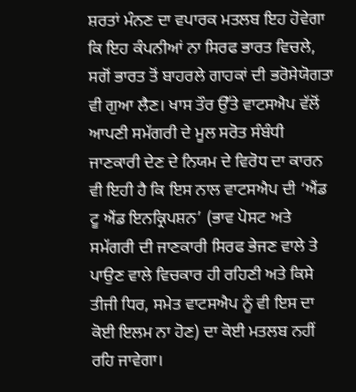ਸ਼ਰਤਾਂ ਮੰਨਣ ਦਾ ਵਪਾਰਕ ਮਤਲਬ ਇਹ ਹੋਵੇਗਾ ਕਿ ਇਹ ਕੰਪਨੀਆਂ ਨਾ ਸਿਰਫ ਭਾਰਤ ਵਿਚਲੇ, ਸਗੋਂ ਭਾਰਤ ਤੋਂ ਬਾਹਰਲੇ ਗਾਹਕਾਂ ਦੀ ਭਰੋਸੇਯੋਗਤਾ ਵੀ ਗੁਆ ਲੈਣ। ਖਾਸ ਤੌਰ ਉੱਤੇ ਵਾਟਸਐਪ ਵੱਲੋਂ ਆਪਣੀ ਸਮੱਗਰੀ ਦੇ ਮੂਲ ਸਰੋਤ ਸੰਬੰਧੀ ਜਾਣਕਾਰੀ ਦੇਣ ਦੇ ਨਿਯਮ ਦੇ ਵਿਰੋਧ ਦਾ ਕਾਰਨ ਵੀ ਇਹੀ ਹੈ ਕਿ ਇਸ ਨਾਲ ਵਾਟਸਐਪ ਦੀ ‘ਐਂਡ ਟੂ ਐਂਡ ਇਨਕ੍ਰਿਪਸ਼ਨ’ (ਭਾਵ ਪੋਸਟ ਅਤੇ ਸਮੱਗਰੀ ਦੀ ਜਾਣਕਾਰੀ ਸਿਰਫ ਭੇਜਣ ਵਾਲੇ ਤੇ ਪਾਉਣ ਵਾਲੇ ਵਿਚਕਾਰ ਹੀ ਰਹਿਣੀ ਅਤੇ ਕਿਸੇ ਤੀਜੀ ਧਿਰ, ਸਮੇਤ ਵਾਟਸਐਪ ਨੂੰ ਵੀ ਇਸ ਦਾ ਕੋਈ ਇਲਮ ਨਾ ਹੋਣ) ਦਾ ਕੋਈ ਮਤਲਬ ਨਹੀਂ ਰਹਿ ਜਾਵੇਗਾ।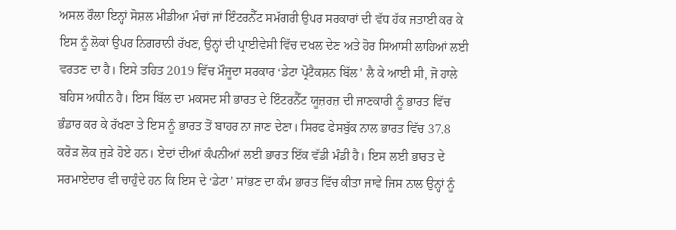ਅਸਲ ਰੌਲਾ ਇਨ੍ਹਾਂ ਸੋਸ਼ਲ ਮੀਡੀਆ ਮੰਚਾਂ ਜਾਂ ਇੰਟਰਨੈੱਟ ਸਮੱਗਰੀ ਉਪਰ ਸਰਕਾਰਾਂ ਦੀ ਵੱਧ ਹੱਕ ਜਤਾਈ ਕਰ ਕੇ ਇਸ ਨੂੰ ਲੋਕਾਂ ਉਪਰ ਨਿਗਰਾਨੀ ਰੱਖਣ, ਉਨ੍ਹਾਂ ਦੀ ਪ੍ਰਾਈਵੇਸੀ ਵਿੱਚ ਦਖਲ ਦੇਣ ਅਤੇ ਹੋਰ ਸਿਆਸੀ ਲਾਹਿਆਂ ਲਈ ਵਰਤਣ ਦਾ ਹੈ। ਇਸੇ ਤਹਿਤ 2019 ਵਿੱਚ ਮੌਜੂਦਾ ਸਰਕਾਰ ‘ਡੇਟਾ ਪ੍ਰੋਟੈਕਸ਼ਨ ਬਿੱਲ’ ਲੈ ਕੇ ਆਈ ਸੀ, ਜੋ ਹਾਲੇ ਬਹਿਸ ਅਧੀਨ ਹੈ। ਇਸ ਬਿੱਲ ਦਾ ਮਕਸਦ ਸੀ ਭਾਰਤ ਦੇ ਇੰਟਰਨੈੱਟ ਯੂਜ਼ਰਜ਼ ਦੀ ਜਾਣਕਾਰੀ ਨੂੰ ਭਾਰਤ ਵਿੱਚ ਭੰਡਾਰ ਕਰ ਕੇ ਰੱਖਣਾ ਤੇ ਇਸ ਨੂੰ ਭਾਰਤ ਤੋਂ ਬਾਹਰ ਨਾ ਜਾਣ ਦੇਣਾ। ਸਿਰਫ ਫੇਸਬੁੱਕ ਨਾਲ ਭਾਰਤ ਵਿੱਚ 37.8 ਕਰੋੜ ਲੋਕ ਜੁੜੇ ਹੋਏ ਹਨ। ਏਦਾਂ ਦੀਆਂ ਕੰਪਨੀਆਂ ਲਈ ਭਾਰਤ ਇੱਕ ਵੱਡੀ ਮੰਡੀ ਹੈ। ਇਸ ਲਈ ਭਾਰਤ ਦੇ ਸਰਮਾਏਦਾਰ ਵੀ ਚਾਹੁੰਦੇ ਹਨ ਕਿ ਇਸ ਦੇ ‘ਡੇਟਾ’ ਸਾਂਭਣ ਦਾ ਕੰਮ ਭਾਰਤ ਵਿੱਚ ਕੀਤਾ ਜਾਵੇ ਜਿਸ ਨਾਲ ਉਨ੍ਹਾਂ ਨੂੰ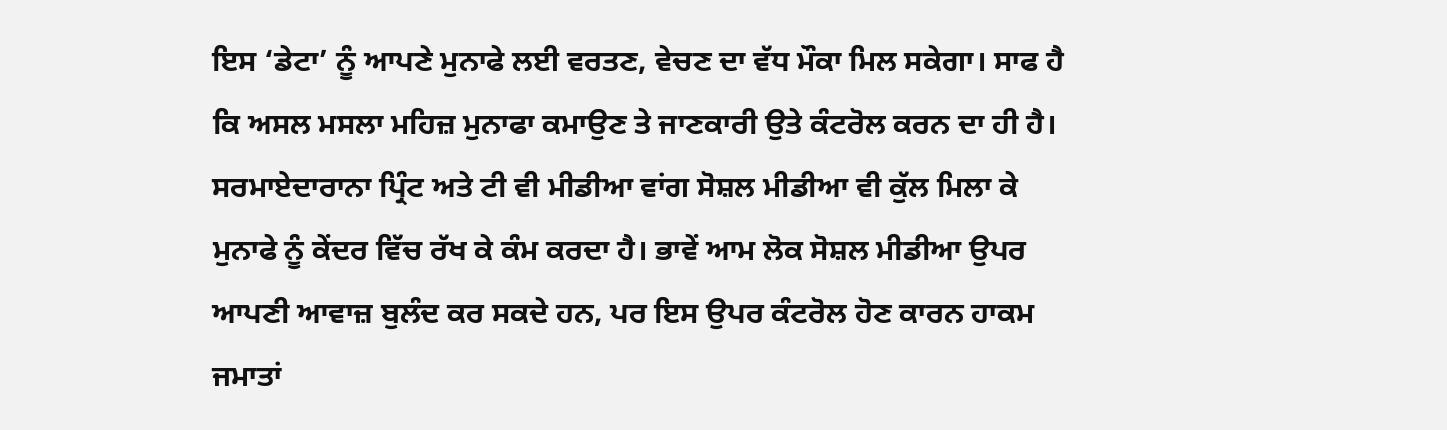ਇਸ ‘ਡੇਟਾ’ ਨੂੰ ਆਪਣੇ ਮੁਨਾਫੇ ਲਈ ਵਰਤਣ, ਵੇਚਣ ਦਾ ਵੱਧ ਮੌਕਾ ਮਿਲ ਸਕੇਗਾ। ਸਾਫ ਹੈ ਕਿ ਅਸਲ ਮਸਲਾ ਮਹਿਜ਼ ਮੁਨਾਫਾ ਕਮਾਉਣ ਤੇ ਜਾਣਕਾਰੀ ਉਤੇ ਕੰਟਰੋਲ ਕਰਨ ਦਾ ਹੀ ਹੈ।
ਸਰਮਾਏਦਾਰਾਨਾ ਪ੍ਰਿੰਟ ਅਤੇ ਟੀ ਵੀ ਮੀਡੀਆ ਵਾਂਗ ਸੋਸ਼ਲ ਮੀਡੀਆ ਵੀ ਕੁੱਲ ਮਿਲਾ ਕੇ ਮੁਨਾਫੇ ਨੂੰ ਕੇਂਦਰ ਵਿੱਚ ਰੱਖ ਕੇ ਕੰਮ ਕਰਦਾ ਹੈ। ਭਾਵੇਂ ਆਮ ਲੋਕ ਸੋਸ਼ਲ ਮੀਡੀਆ ਉਪਰ ਆਪਣੀ ਆਵਾਜ਼ ਬੁਲੰਦ ਕਰ ਸਕਦੇ ਹਨ, ਪਰ ਇਸ ਉਪਰ ਕੰਟਰੋਲ ਹੋਣ ਕਾਰਨ ਹਾਕਮ ਜਮਾਤਾਂ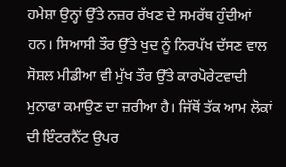ਹਮੇਸ਼ਾ ਉਨ੍ਹਾਂ ਉੱਤੇ ਨਜ਼ਰ ਰੱਖਣ ਦੇ ਸਮਰੱਥ ਹੁੰਦੀਆਂ ਹਨ। ਸਿਆਸੀ ਤੌਰ ਉੱਤੇ ਖੁਦ ਨੂੰ ਨਿਰਪੱਖ ਦੱਸਣ ਵਾਲ ਸੋਸ਼ਲ ਮੀਡੀਆ ਵੀ ਮੁੱਖ ਤੌਰ ਉੱਤੇ ਕਾਰਪੋਰੇਟਵਾਦੀ ਮੁਨਾਫਾ ਕਮਾਉਣ ਦਾ ਜ਼ਰੀਆ ਹੈ। ਜਿੱਥੋਂ ਤੱਕ ਆਮ ਲੋਕਾਂ ਦੀ ਇੰਟਰਨੈੱਟ ਉਪਰ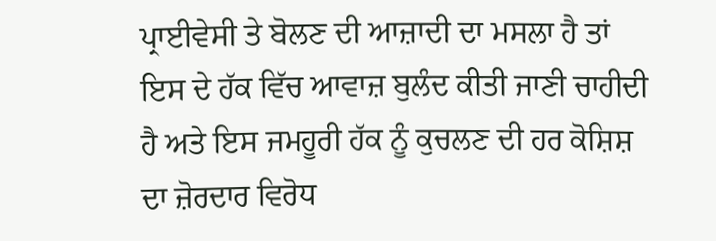ਪ੍ਰਾਈਵੇਸੀ ਤੇ ਬੋਲਣ ਦੀ ਆਜ਼ਾਦੀ ਦਾ ਮਸਲਾ ਹੈ ਤਾਂ ਇਸ ਦੇ ਹੱਕ ਵਿੱਚ ਆਵਾਜ਼ ਬੁਲੰਦ ਕੀਤੀ ਜਾਣੀ ਚਾਹੀਦੀ ਹੈ ਅਤੇ ਇਸ ਜਮਹੂਰੀ ਹੱਕ ਨੂੰ ਕੁਚਲਣ ਦੀ ਹਰ ਕੋਸ਼ਿਸ਼ ਦਾ ਜ਼ੋਰਦਾਰ ਵਿਰੋਧ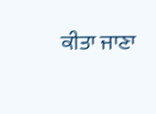ਕੀਤਾ ਜਾਣਾ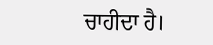ਚਾਹੀਦਾ ਹੈ।